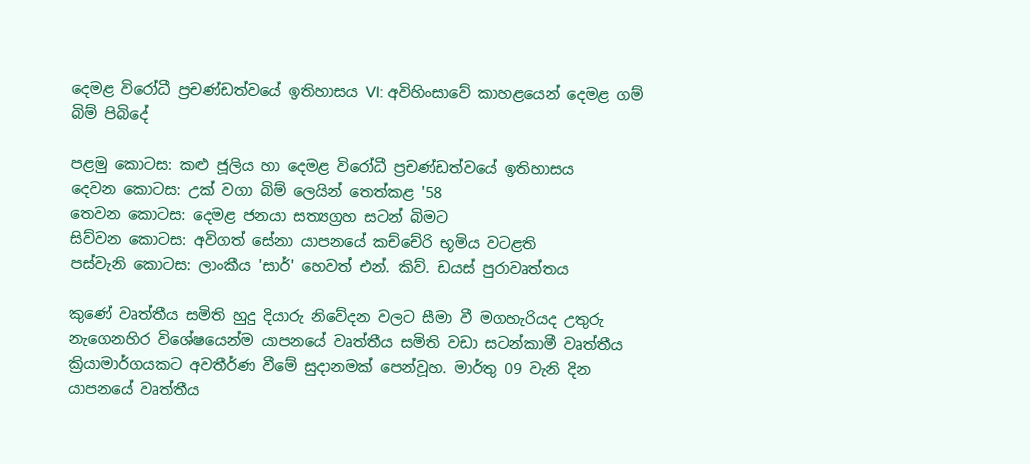දෙමළ විරෝධී ප්‍රචණ්ඩත්වයේ ඉතිහාසය VI: අවිහිංසාවේ කාහළයෙන් දෙමළ ගම් බිම් පිබිදේ

පළමු කොටස: කළු ජූලිය හා දෙමළ විරෝධී ප්‍රචණ්ඩත්වයේ ඉතිහාසය
දෙවන කොටස: උක් වගා බිම් ලෙයින් තෙත්කළ '58
තෙවන කොටස: දෙමළ ජනයා සත්‍යග්‍රහ සටන් බිමට
සිව්වන කොටස: අවිගත් සේනා යාපනයේ කච්චේරි භූමිය වටළති
පස්වැනි කොටස: ලාංකීය 'සාර්' හෙවත් එන්. කිව්. ඩයස් පුරාවෘත්තය

කුණේ වෘත්තීය සමිති හුදු දියාරු නිවේදන වලට සීමා වී මගහැරියද උතුරු නැගෙනහිර විශේෂයෙන්ම යාපනයේ වෘත්තීය සමිති වඩා සටන්කාමී වෘත්තීය ක්‍රියාමාර්ගයකට අවතීර්ණ වීමේ සුදානමක් පෙන්වූහ. මාර්තු 09 වැනි දින යාපනයේ වෘත්තීය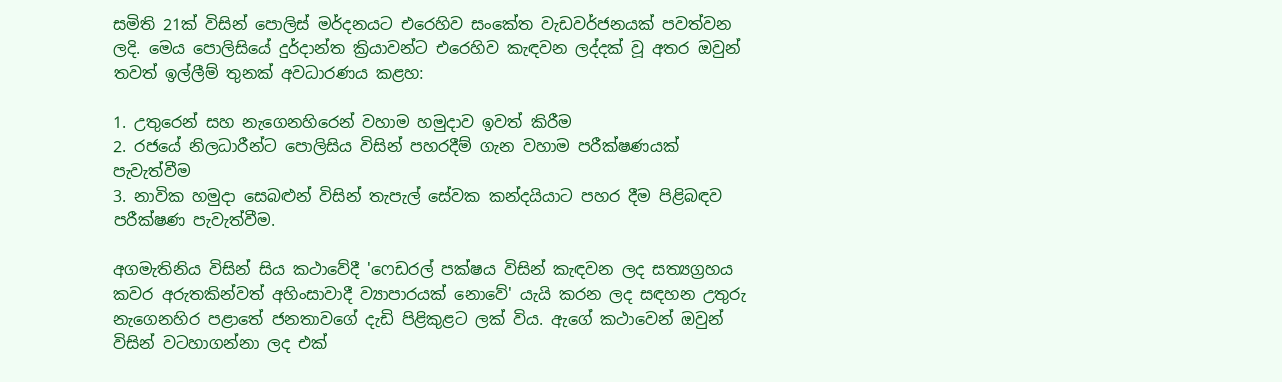සමිති 21ක් විසින් පොලිස් මර්දනයට එරෙහිව සංකේත වැඩවර්ජනයක් පවත්වන ලදි. මෙය පොලිසියේ දුර්දාන්ත ක්‍රියාවන්ට එරෙහිව කැඳවන ලද්දක් වූ අතර ඔවුන් තවත් ඉල්ලීම් තුනක් අවධාරණය කළහ:

1. උතුරෙන් සහ නැගෙනහිරෙන් වහාම හමුදාව ඉවත් කිරීම
2. රජයේ නිලධාරීන්ට පොලිසිය විසින් පහරදීම් ගැන වහාම පරීක්ෂණයක් පැවැත්වීම
3. නාවික හමුදා සෙබළුන් විසින් තැපැල් සේවක කන්දයියාට පහර දීම පිළිබඳව පරීක්ෂණ පැවැත්වීම.

අගමැතිනිය විසින් සිය කථාවේදී 'ෆෙඩරල් පක්ෂය විසින් කැඳවන ලද සත්‍යග්‍රහය කවර අරුතකින්වත් අහිංසාවාදී ව්‍යාපාරයක් නොවේ' යැයි කරන ලද සඳහන උතුරු නැගෙනහිර පළාතේ ජනතාවගේ දැඩි පිළිකුළට ලක් විය. ඇගේ කථාවෙන් ඔවුන් විසින් වටහාගන්නා ලද එක්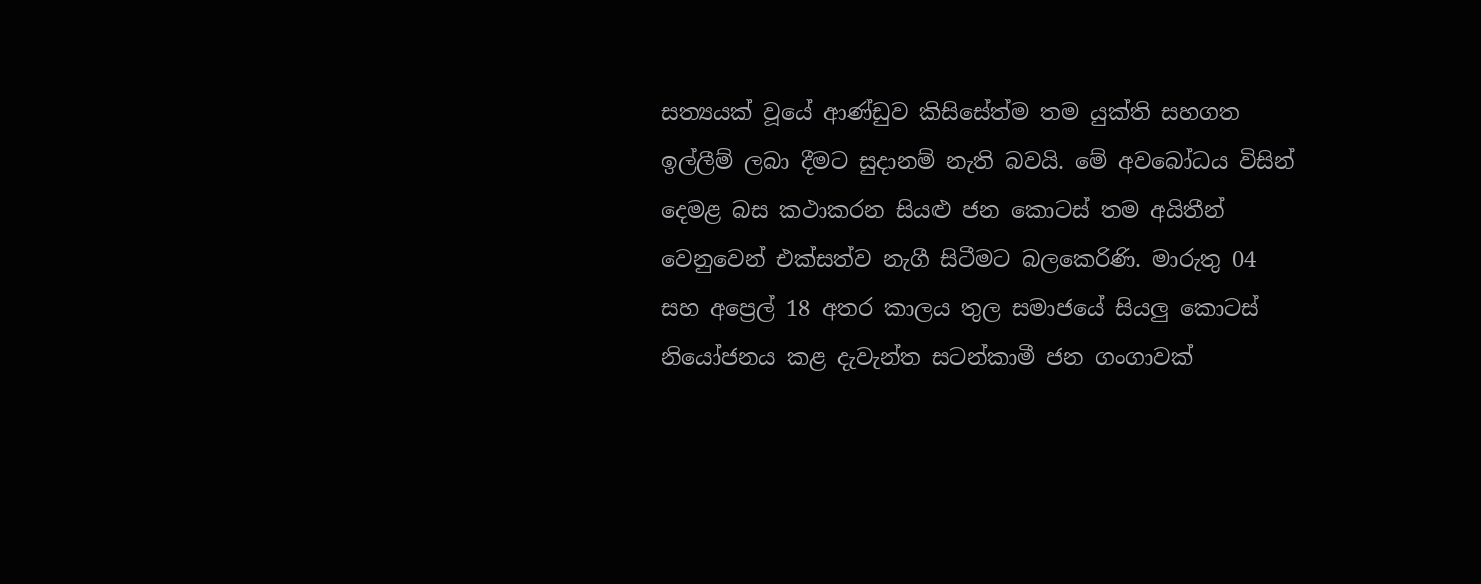සත්‍යයක් වූයේ ආණ්ඩුව කිසිසේත්ම තම යුක්ති සහගත ඉල්ලීම් ලබා දීමට සුදානම් නැති බවයි. මේ අවබෝධය විසින් දෙමළ බස කථාකරන සියළු ජන කොටස් තම අයිතීන් වෙනුවෙන් එක්සත්ව නැගී සිටීමට බලකෙරිණි. මාරුතු 04 සහ අප්‍රෙල් 18 අතර කාලය තුල සමාජයේ සියලු කොටස් නියෝජනය කළ දැවැන්ත සටන්කාමී ජන ගංගාවක්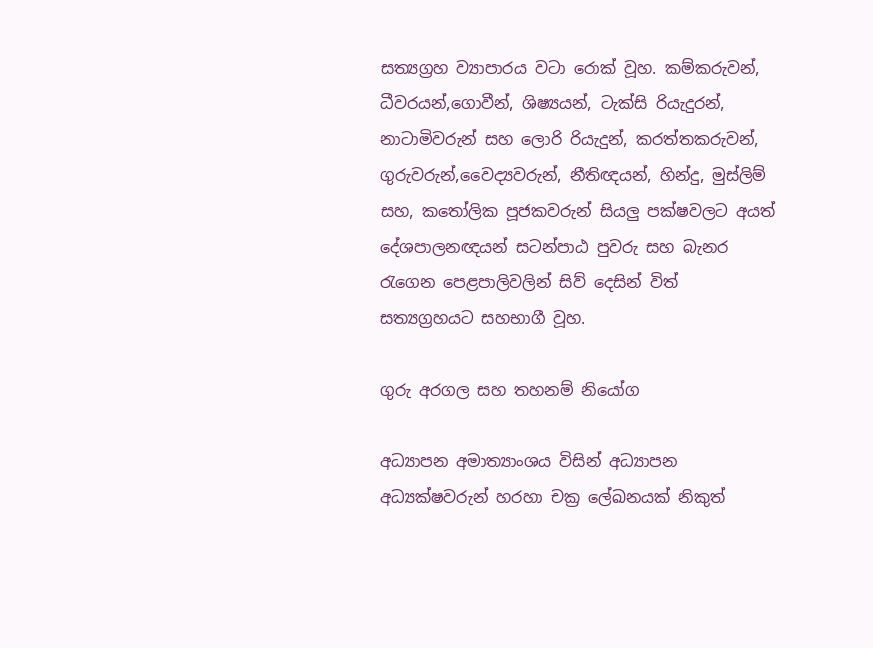සත්‍යග්‍රහ ව්‍යාපාරය වටා රොක් වූහ. කම්කරුවන්, ධීවරයන්,ගොවීන්, ශිෂ්‍යයන්, ටැක්සි රියැදුරන්, නාටාමිවරුන් සහ ලොරි රියැදුන්, කරත්තකරුවන්, ගුරුවරුන්,වෛද්‍යවරුන්, නීතිඥයන්, හින්දු, මුස්ලිම් සහ, කතෝලික පූජකවරුන් සියලු පක්ෂවලට අයත් දේශපාලනඥයන් සටන්පාඨ පුවරු සහ බැනර රැගෙන පෙළපාලිවලින් සිව් දෙසින් විත් සත්‍යග්‍රහයට සහභාගී වූහ.

ගුරු අරගල සහ තහනම් නියෝග

අධ්‍යාපන අමාත්‍යාංශය විසින් අධ්‍යාපන අධ්‍යක්ෂවරුන් හරහා චක්‍ර ලේඛනයක් නිකුත්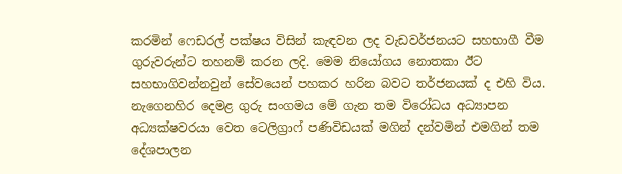කරමින් ෆෙඩරල් පක්ෂය විසින් කැඳවන ලද වැඩවර්ජනයට සහභාගී වීම ගුරුවරුන්ට තහනම් කරන ලදි. මෙම නියෝගය නොතකා ඊට සහභාගිවන්නවුන් සේවයෙන් පහකර හරින බවට තර්ජනයක් ද එහි විය. නැගෙනහිර දෙමළ ගුරු සංගමය මේ ගැන තම විරෝධය අධ්‍යාපන අධ්‍යක්ෂවරයා වෙත ටෙලිග්‍රාෆ් පණිවිඩයක් මගින් දන්වමින් එමගින් තම දේශපාලන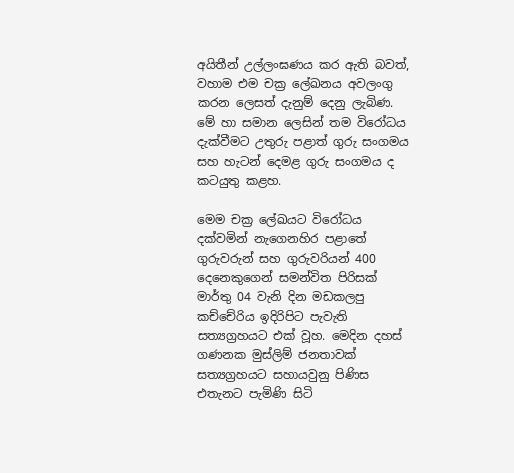අයිතීන් උල්ලංඝණය කර ඇති බවත්, වහාම එම චක්‍ර ලේඛනය අවලංගු කරන ලෙසත් දැනුම් දෙනු ලැබිණ. මේ හා සමාන ලෙසින් තම විරෝධය දැක්වීමට උතුරු පළාත් ගුරු සංගමය සහ හැටන් දෙමළ ගුරු සංගමය ද කටයුතු කළහ.

මෙම චක්‍ර ලේඛයට විරෝධය දක්වමින් නැගෙනහිර පළාතේ ගුරුවරුන් සහ ගුරුවරියන් 400 දෙනෙකුගෙන් සමන්විත පිරිසක් මාර්තු 04 වැනි දින මඩකලපු කච්චේරිය ඉදිරිපිට පැවැති සත්‍යග්‍රහයට එක් වූහ. මෙදින දහස් ගණනක මුස්ලිම් ජනතාවක් සත්‍යග්‍රහයට සහායවුනු පිණිස එතැනට පැමිණි සිටි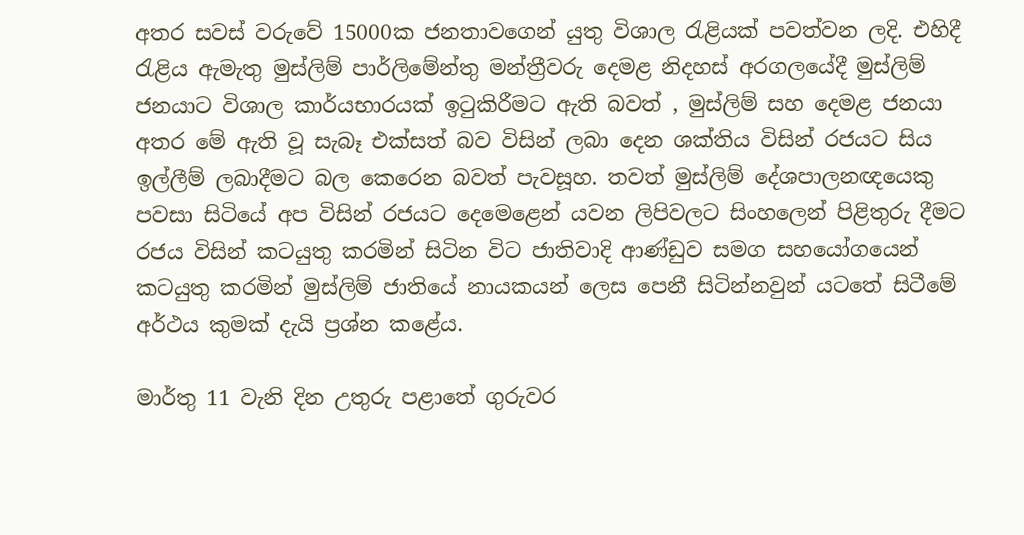අතර සවස් වරුවේ 15000ක ජනතාවගෙන් යුතු විශාල රැළියක් පවත්වන ලදි. එහිදී රැළිය ඇමැතු මුස්ලිම් පාර්ලිමේන්තු මන්ත්‍රීවරු දෙමළ නිදහස් අරගලයේදී මුස්ලිම් ජනයාට විශාල කාර්යභාරයක් ඉටුකිරීමට ඇති බවත් , මුස්ලිම් සහ දෙමළ ජනයා අතර මේ ඇති වූ සැබෑ එක්සත් බව විසින් ලබා දෙන ශක්තිය විසින් රජයට සිය ඉල්ලීම් ලබාදීමට බල කෙරෙන බවත් පැවසූහ. තවත් මුස්ලිම් දේශපාලනඥයෙකු පවසා සිටියේ අප විසින් රජයට දෙමෙළෙන් යවන ලිපිවලට සිංහලෙන් පිළිතුරු දීමට රජය විසින් කටයුතු කරමින් සිටින විට ජාතිවාදි ආණ්ඩුව සමග සහයෝගයෙන් කටයුතු කරමින් මුස්ලිම් ජාතියේ නායකයන් ලෙස පෙනී සිටින්නවුන් යටතේ සිටීමේ අර්ථය කුමක් දැයි ප්‍රශ්න කළේය.

මාර්තු 11 වැනි දින උතුරු පළාතේ ගුරුවර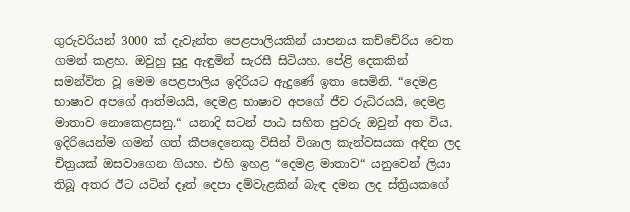ගුරුවරියන් 3000 ක් දැවැන්ත පෙළපාලියකින් යාපනය කච්චේරිය වෙත ගමන් කළහ. ඔවුහු සුදු ඇඳුමින් සැරසී සිටියහ. පේළි දෙකකින් සමන්විත වූ මෙම පෙළපාලිය ඉදිරියට ඇදුණේ ඉතා සෙමිනි. “දෙමළ භාෂාව අපගේ ආත්මයයි, දෙමළ භාෂාව අපගේ ජීව රුධිරයයි, දෙමළ මාතාව නොකෙළසනු.“ යනාදි සටන් පාඨ සහිත පුවරු ඔවුන් අත විය. ඉදිරියෙන්ම ගමන් ගත් කීපදෙනෙකු විසින් විශාල කැන්වසයක අඳින ලද චිත්‍රයක් ඔසවාගෙන ගියහ. එහි ඉහළ “දෙමළ මාතාව“ යනුවෙන් ලියා තිබූ අතර ඊට යටින් දෑත් දෙපා දම්වැළකින් බැඳ දමන ලද ස්ත්‍රියකගේ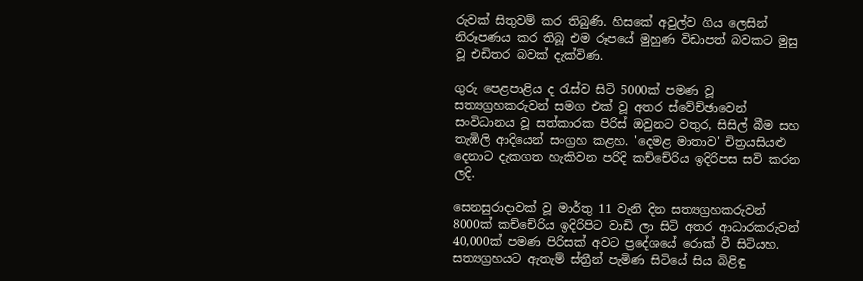රුවක් සිතුවම් කර තිබුණි. හිසකේ අවුල්ව ගිය ලෙසින් නිරූපණය කර තිබූ එම රූපයේ මුහුණ විඩාපත් බවකට මුසු වූ එඩිතර බවක් දැක්විණ.

ගුරු පෙළපාළිය ද රැස්ව සිටි 5000ක් පමණ වූ සත්‍යග්‍රහකරුවන් සමග එක් වූ අතර ස්වේච්ඡාවෙන් සංවිධානය වූ සත්කාරක පිරිස් ඔවුනට වතුර, සිසිල් බීම සහ තැඹිලි ආදියෙන් සංග්‍රහ කළහ. 'දෙමළ මාතාව' චිත්‍රයසියළු දෙනාට දැකගත හැකිවන පරිදි කච්චේරිය ඉදිරිපස සවි කරන ලදි.

සෙනසුරාදාවක් වූ මාර්තු 11 වැනි දින සත්‍යග්‍රහකරුවන් 8000ක් කච්චේරිය ඉදිරිපිට වාඩි ලා සිටි අතර ආධාරකරුවන් 40,000ක් පමණ පිරිසක් අවට ප්‍රදේශයේ රොක් වී සිටියහ. සත්‍යග්‍රහයට ඇතැම් ස්ත්‍රීන් පැමිණ සිටියේ සිය බිළිඳු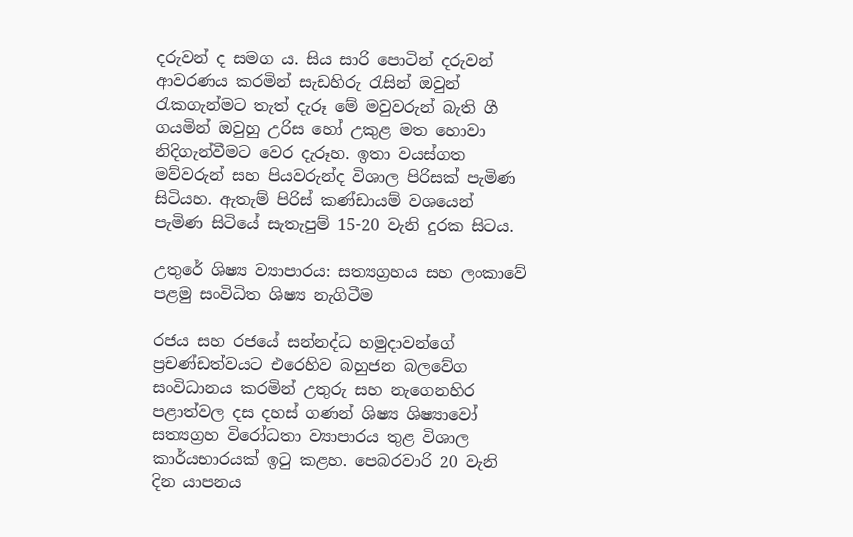දරුවන් ද සමග ය. සිය සාරි පොටින් දරුවන් ආවරණය කරමින් සැඩහිරු රැසින් ඔවුන් රැකගැන්මට තැත් දැරූ මේ මවුවරුන් බැති ගී ගයමින් ඔවුහු උරිස හෝ උකුළ මත හොවා නිදිගැන්වීමට වෙර දැරූහ. ඉතා වයස්ගත මව්වරුන් සහ පියවරුන්ද විශාල පිරිසක් පැමිණ සිටියහ. ඇතැම් පිරිස් කණ්ඩායම් වශයෙන් පැමිණ සිටියේ සැතැපුම් 15-20 වැනි දුරක සිටය.

උතුරේ ශිෂ්‍ය ව්‍යාපාරය: සත්‍යග්‍රහය සහ ලංකාවේ පළමු සංවිධිත ශිෂ්‍ය නැගිටීම

රජය සහ රජයේ සන්නද්ධ හමුදාවන්ගේ ප්‍රචණ්ඩත්වයට එරෙහිව බහුජන බලවේග සංවිධානය කරමින් උතුරු සහ නැගෙනහිර පළාත්වල දස දහස් ගණන් ශිෂ්‍ය ශිෂ්‍යාවෝ සත්‍යග්‍රහ විරෝධතා ව්‍යාපාරය තුළ විශාල කාර්යභාරයක් ඉටු කළහ. පෙබරවාරි 20 වැනි දින යාපනය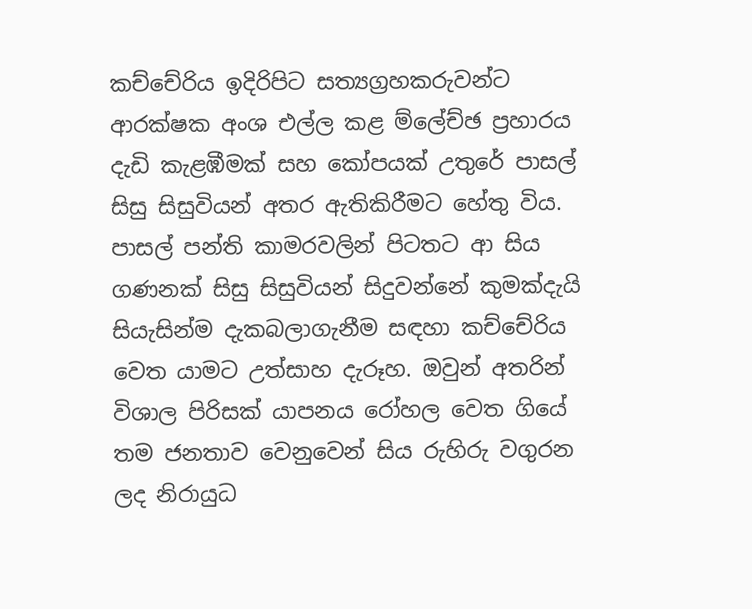කච්චේරිය ඉදිරිපිට සත්‍යග්‍රහකරුවන්ට ආරක්ෂක අංශ එල්ල කළ ම්ලේච්ඡ ප්‍රහාරය දැඩි කැළඹීමක් සහ කෝපයක් උතුරේ පාසල් සිසු සිසුවියන් අතර ඇතිකිරීමට හේතු විය. පාසල් පන්ති කාමරවලින් පිටතට ආ සිය ගණනක් සිසු සිසුවියන් සිදුවන්නේ කුමක්දැයි සියැසින්ම දැකබලාගැනීම සඳහා කච්චේරිය වෙත යාමට උත්සාහ දැරූහ. ඔවුන් අතරින් විශාල පිරිසක් යාපනය රෝහල වෙත ගියේ තම ජනතාව වෙනුවෙන් සිය රුහිරු වගුරන ලද නිරායුධ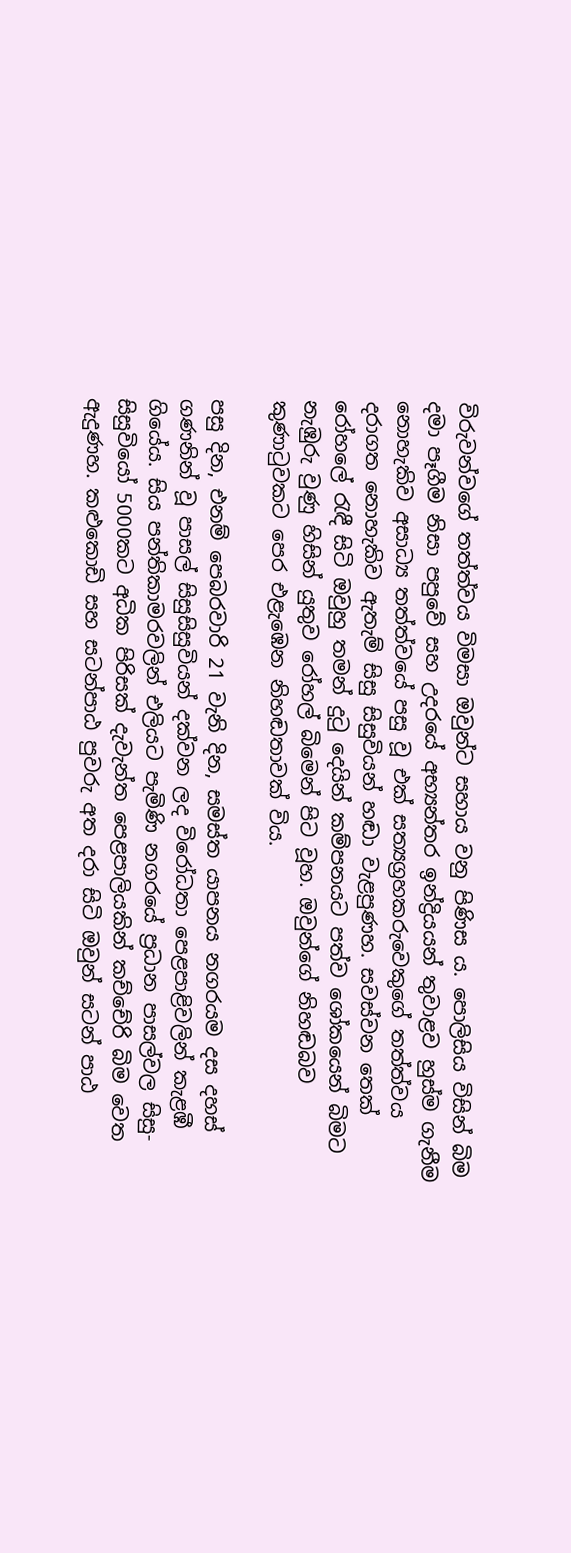විරුවන්වගේ තත්ත්වය විමසා ඔවුන්ට සහාය වනු පිණිස ය. පොලිසිය විසින් බිම දමා පෑගීම නිසා පපුවේ සහ උදරයේ අභ්‍යන්තර ඉන්ද්‍රියයන් තුවාළව හුස්ම ගැනීම නොහැකිව අසාධ්‍ය තත්ත්වයේ පසු වූ එක් සත්‍යග්‍රහකරුවෙකුගේ තත්ත්වය දරාගත නොහැකිව ඇතැම් සිසු සිසුවියන් හඬා වැළපුණහ. සවස්වන තෙක් රෝහලේ රැඳී සිටි ඔවුහු තමන් දුටු දෙයින් කම්පනයට පත්ව ශෝකයෙන් බිමට නැඹුරු වුණු හිසින් යුතුව රෝහල් බිමෙන් පිට වූහ. ඔවුන්ගේ නිහඬබව කුණාටුවකට පෙර එළැඹෙන නිහඬතාවක් විය.

පසු දින, එනම් පෙබරවාරි 21 වැනි දින, සමස්ත යාපනය නගරයම දස දහස් ගණනින් වූ පාසල් සිසුසිසුවියන් දක්වන ලද විරෝධතා පෙළපාළිවලින් කැළඹී ගියේය. සිය පන්තිකාමරවලින් එලියට පැමිණි නගරයේ ප්‍රධාන පාසල්වල සිසු-සිසුවියෝ 5000කට අධික පිරිසක් දැවැන්ත පෙළපාලියකින් කච්චේරි බිම වෙත ඇදුණහ. කළුකොඩි සහ සටන්පාඨ පුවරු අත දරා සිටි ඔවුන් සටන් පාඨ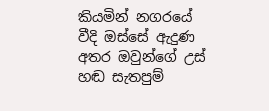කියමින් නගරයේ වීදි ඔස්සේ ඇදුණ අතර ඔවුන්ගේ උස් හඬ සැතපුම්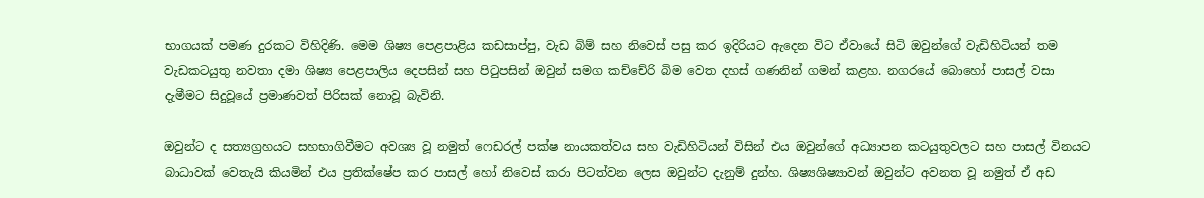භාගයක් පමණ දුරකට විහිදිණි. මෙම ශිෂ්‍ය පෙළපාළිය කඩසාප්පු, වැඩ බිම් සහ නිවෙස් පසු කර ඉදිරියට ඇදෙන විට ඒවායේ සිටි ඔවුන්ගේ වැඩිහිටියන් තම වැඩකටයුතු නවතා දමා ශිෂ්‍ය පෙළපාලිය දෙපසින් සහ පිටුපසින් ඔවුන් සමග කච්චේරි බිම වෙත දහස් ගණනින් ගමන් කළහ. නගරයේ බොහෝ පාසල් වසා දැමීමට සිදුවූයේ ප්‍රමාණවත් පිරිසක් නොවූ බැවිනි.

ඔවුන්ට ද සත්‍යග්‍රහයට සහභාගිවීමට අවශ්‍ය වූ නමුත් ෆෙඩරල් පක්ෂ නායකත්වය සහ වැඩිහිටියන් විසින් එය ඔවුන්ගේ අධ්‍යාපන කටයුතුවලට සහ පාසල් විනයට බාධාවක් වෙතැයි කියමින් එය ප්‍රතික්ෂේප කර පාසල් හෝ නිවෙස් කරා පිටත්වන ලෙස ඔවුන්ට දැනුම් දුන්හ. ශිෂ්‍යශිෂ්‍යාවන් ඔවුන්ට අවනත වූ නමුත් ඒ අඩ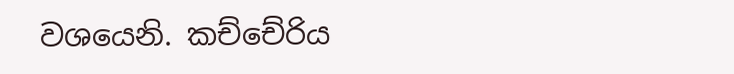වශයෙනි. කච්චේරිය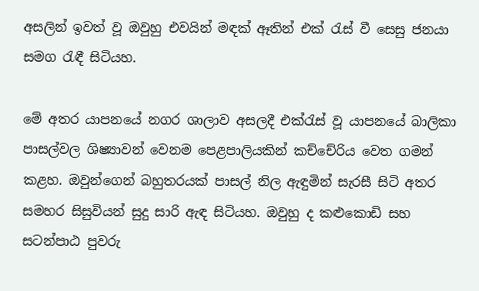අසලින් ඉවත් වූ ඔවුහු එවයින් මඳක් ඈතින් එක් රැස් වී සෙසු ජනයා සමග රැඳී සිටියහ.

මේ අතර යාපනයේ නගර ශාලාව අසලදී එක්රැස් වූ යාපනයේ බාලිකා පාසල්වල ශිෂ්‍යාවන් වෙනම පෙළපාලියකින් කච්චේරිය වෙත ගමන් කළහ. ඔවුන්ගෙන් බහුතරයක් පාසල් නිල ඇඳුමින් සැරසී සිටි අතර සමහර සිසුවියන් සුදු සාරි ඇඳ සිටියහ. ඔවුහු ද කළුකොඩි සහ සටන්පාඨ පුවරු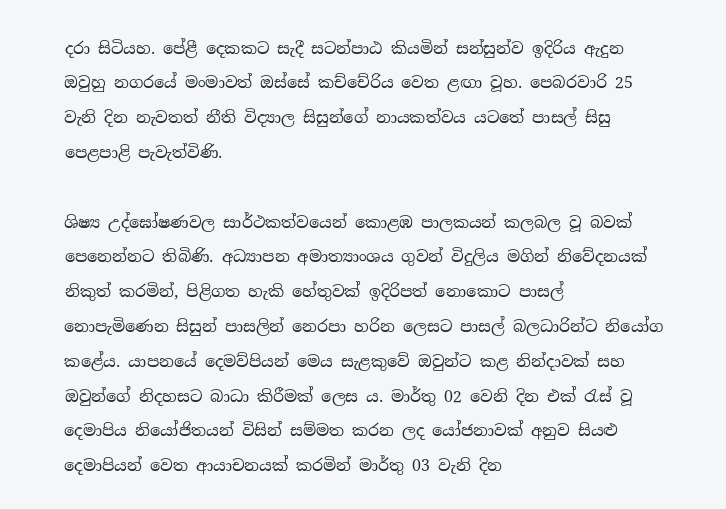දරා සිටියහ. පේළී දෙකකට සැදී සටන්පාඨ කියමින් සන්සුන්ව ඉදිරිය ඇදුන ඔවුහු නගරයේ මංමාවත් ඔස්සේ කච්චේරිය වෙත ළඟා වූහ. පෙබරවාරි 25 වැනි දින නැවතත් නීති විද්‍යාල සිසුන්ගේ නායකත්වය යටතේ පාසල් සිසු පෙළපාළි පැවැත්විණි.

ශිෂ්‍ය උද්ඝෝෂණවල සාර්ථකත්වයෙන් කොළඹ පාලකයන් කලබල වූ බවක් පෙනෙන්නට තිබිණි. අධ්‍යාපන අමාත්‍යාංශය ගුවන් විදුලිය මගින් නිවේදනයක් නිකුත් කරමින්, පිළිගත හැකි හේතුවක් ඉදිරිපත් නොකොට පාසල් නොපැමි‍ණෙන සිසුන් පාසලින් නෙරපා හරින ලෙසට පාසල් බලධාරින්ට නියෝග කළේය. යාපනයේ දෙමව්පියන් මෙය සැළකුවේ ඔවුන්ට කළ නින්දාවක් සහ ඔවුන්ගේ නිදහසට බාධා කිරීමක් ලෙස ය. මාර්තු 02 වෙනි දින එක් රැස් වූ දෙමාපිය නියෝජිතයන් විසින් සම්මත කරන ලද යෝජනාවක් අනුව සියළු දෙමාපියන් වෙත ආයාචනයක් කරමින් මාර්තු 03 වැනි දින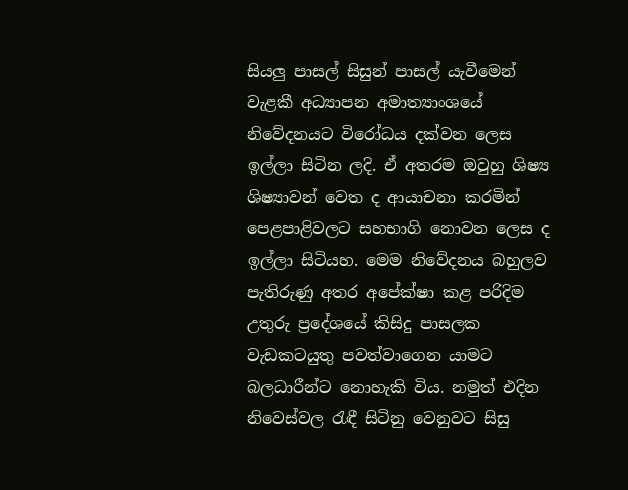සියලු පාසල් සිසුන් පාසල් යැවීමෙන් වැළකී අධ්‍යාපන අමාත්‍යාංශයේ නිවේදනයට විරෝධය දක්වන ලෙස ඉල්ලා සිටින ලදි. ඒ අතරම ඔවුහු ශිෂ්‍ය ශිෂ්‍යාවන් වෙත ද ආයාචනා කරමින් පෙළපාළිවලට සහභාගි නොවන ලෙස ද ඉල්ලා සිටියහ. මෙම නිවේදනය බහුලව පැතිරුණු අතර අපේක්ෂා කළ පරිදිම උතුරු ප්‍රදේශයේ කිසිදු පාසලක වැඩකටයුතු පවත්වාගෙන යාමට බලධාරීන්ට නොහැකි විය. නමුත් එදින නිවෙස්වල රැඳී සිටිනු වෙනුවට සිසු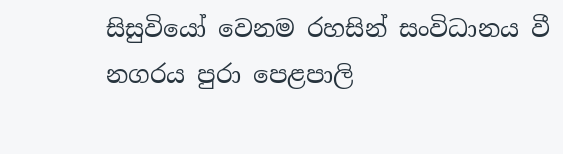සිසුවියෝ වෙනම රහසින් සංවිධානය වී නගරය පුරා පෙළපාලි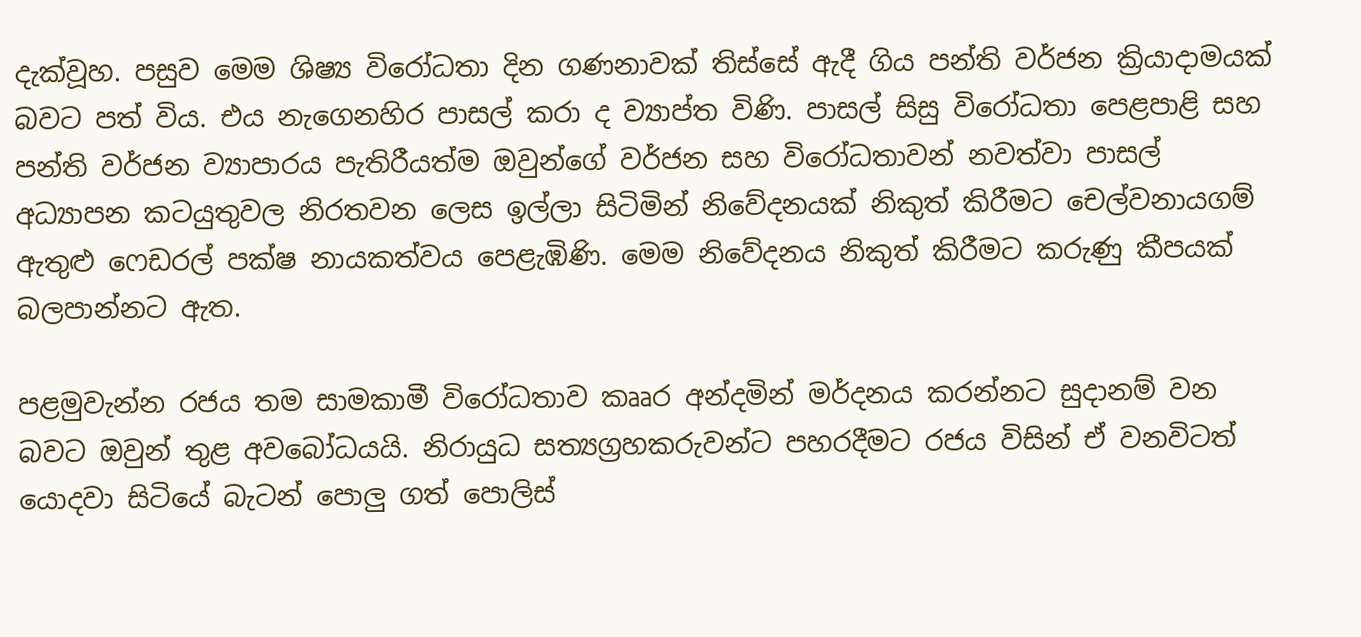දැක්වූහ. පසුව මෙම ශිෂ්‍ය විරෝධතා දින ගණනාවක් තිස්සේ ඇදී ගිය පන්ති වර්ජන ක්‍රියාදාමයක් බවට පත් විය. එය නැගෙනහිර පාසල් කරා ද ව්‍යාප්ත විණි. පාසල් සිසු විරෝධතා පෙළපාළි සහ පන්ති වර්ජන ව්‍යාපාරය පැතිරීයත්ම ඔවුන්ගේ වර්ජන සහ විරෝධතාවන් නවත්වා පාසල් අධ්‍යාපන කටයුතුවල නිරතවන ලෙස ඉල්ලා සිටිමින් නිවේදනයක් නිකුත් කිරීමට චෙල්වනායගම් ඇතුළු ෆෙඩරල් පක්ෂ නායකත්වය පෙළැඹිණි. මෙම නිවේදනය නිකුත් කිරීමට කරුණු කීපයක් බලපාන්නට ඇත.

පළමුවැන්න රජය තම සාමකාමී විරෝධතාව කෲර අන්දමින් මර්දනය කරන්නට සුදානම් වන බවට ඔවුන් තුළ අවබෝධයයි. නිරායුධ සත්‍යග්‍රහකරුවන්ට පහරදීමට රජය විසින් ඒ වනවිටත් යොදවා සිටියේ බැටන් පොලු ගත් පොලිස්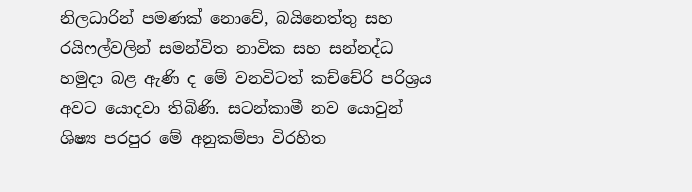නිලධාරින් පමණක් නොවේ, බයිනෙත්තු සහ රයිෆල්වලින් සමන්විත නාවික සහ සන්නද්ධ හමුදා බළ ඇණි ද මේ වනවිටත් කච්චේරි පරිශ්‍රය අවට යොදවා තිබිණි. සටන්කාමී නව යොවුන් ශිෂ්‍ය පරපුර මේ අනුකම්පා විරහිත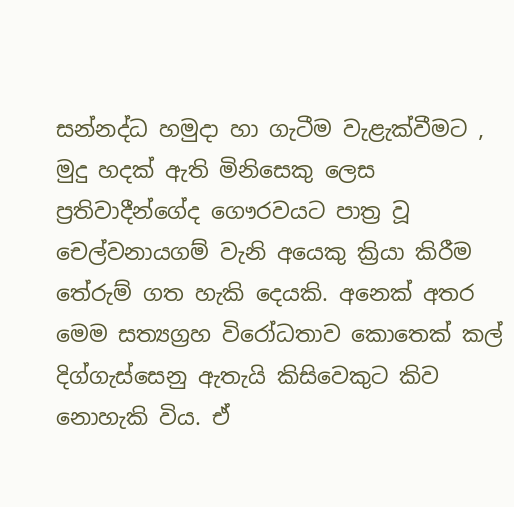සන්නද්ධ හමුදා හා ගැටීම වැළැක්වීමට , මුදු හදක් ඇති මිනිසෙකු ලෙස ප්‍රතිවාදීන්ගේද ගෞරවයට පාත්‍ර වූ චෙල්වනායගම් වැනි අයෙකු ක්‍රියා කිරීම තේරුම් ගත හැකි දෙයකි. අනෙක් අතර මෙම සත්‍යග්‍රහ විරෝධතාව කොතෙක් කල් දිග්ගැස්සෙනු ඇතැයි කිසිවෙකුට කිව නොහැකි විය. ඒ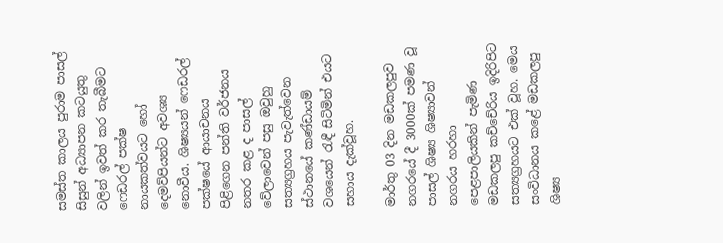සමස්ත කාලය පුරාම පාසල් සිසුන් අධ්‍යාපන කටයුතු වලින් ඉවත් කර තැබීමට ෆෙඩරල් පක්ෂ නායකත්වයට හෝ දෙමව්පියන්ට අවශ්‍ය නොවීය. ශිෂ්‍යයන් ෆෙඩරල් පක්ෂයේ ආයාචනය පිළිගෙන පන්ති වර්ජනය නතර කළ ද පාසල් වේලාවෙන් පසු ඔවුහු සත්‍යග්‍රහය පැවැත්වෙන ස්ථානයේ කණ්ඩායම් වශයෙන් රැඳී සිටිමින් එයට සහාය දැක්වූහ.

මාර්තු 03 දින මඩකලපුව නගරයේ දී 3000ක් පමණ වූ පාසල් ශිෂ්‍ය ශිෂ්‍යාවන් නගරය හරහා පෙළපාලියකින් පැමිණ මඩකලපු කච්චේරිය ඉදිරිපිට සත්‍යග්‍රහයට එක් වූහ. මෙය සංවිධානය කළේ මඩකලපු ශිෂ්‍ය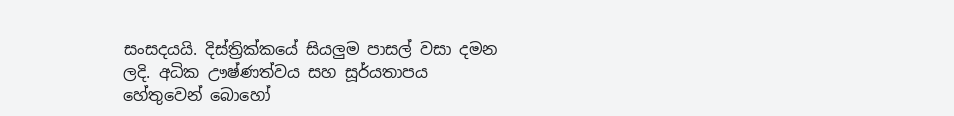සංසදයයි. දිස්ත්‍රික්කයේ සියලුම පාසල් වසා දමන ලදි. අධික ඌෂ්ණත්වය සහ සූර්යතාපය හේතුවෙන් බොහෝ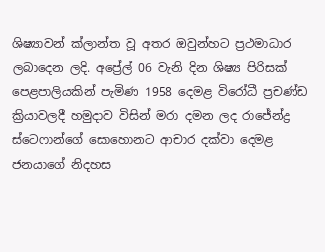ශිෂ්‍යාවන් ක්ලාන්ත වූ අතර ඔවුන්හට ප්‍රථමාධාර ලබාදෙන ලදි. අප්‍රේල් 06 වැනි දින ශිෂ්‍ය පිරිසක් පෙළපාලියකින් පැමිණ 1958 දෙමළ විරෝධී ප්‍රචණ්ඩ ක්‍රියාවලදී හමුදාව විසින් මරා දමන ලද රාජේන්ද්‍ර ස්ටෙෆාන්ගේ සොහොනට ආචාර දක්වා දෙමළ ජනයාගේ නිදහස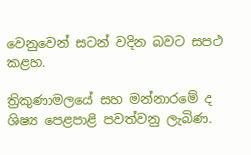වෙනුවෙන් සටන් වදින බවට සපථ කළහ.

ත්‍රිකුණාමලයේ සහ මන්නාරමේ ද ශිෂ්‍ය පෙළපාළි පවත්වනු ලැබිණ.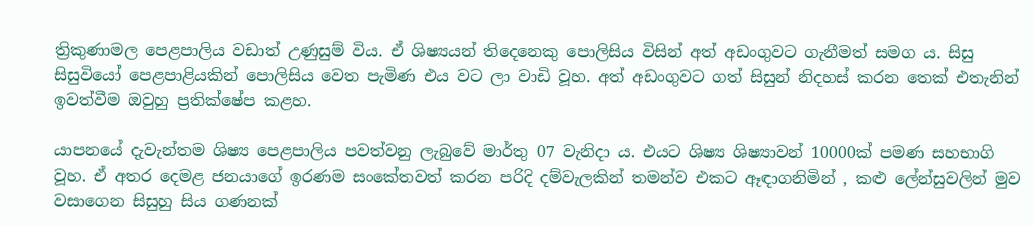ත්‍රිකුණාමල පෙළපාලිය වඩාත් උණුසුම් විය. ඒ ශිෂ්‍යයන් තිදෙනෙකු පොලිසිය විසින් අත් අඩංගුවට ගැනීමත් සමග ය. සිසු සිසුවියෝ පෙළපාළියකින් පොලිසිය වෙත පැමිණ එය වට ලා වාඩි වූහ. අත් අඩංගුවට ගත් සිසුන් නිදහස් කරන තෙක් එතැනින් ඉවත්වීම ඔවුහු ප්‍රතික්ෂේප කළහ.

යාපනයේ දැවැන්තම ශිෂ්‍ය පෙළපාලිය පවත්වනු ලැබුවේ මාර්තු 07 වැනිදා ය. එයට ශිෂ්‍ය ශිෂ්‍යාවන් 10000ක් පමණ සහභාගි වූහ. ඒ අතර දෙමළ ජනයාගේ ඉරණම සංකේතවත් කරන පරිදි දම්වැලකින් තමන්ව එකට ඈඳාගනිමින් , කළු ලේන්සුවලින් මුව වසාගෙන සිසුහු සිය ගණනක්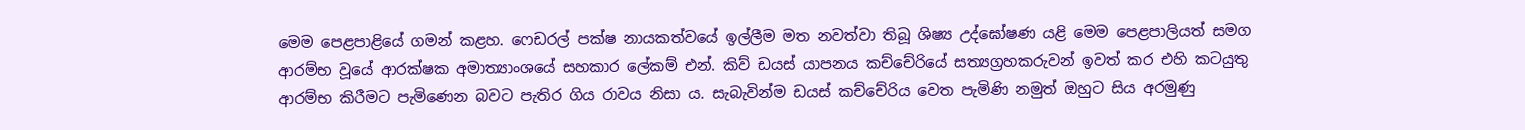මෙම පෙළපාළියේ ගමන් කළහ. ෆෙඩරල් පක්ෂ නායකත්වයේ ඉල්ලීම මත නවත්වා තිබූ ශිෂ්‍ය උද්ඝෝෂණ යළි මෙම පෙළපාලියත් සමග ආරම්භ වූයේ ආරක්ෂක අමාත්‍යාංශයේ සහකාර ලේකම් එන්. කිව් ඩයස් යාපනය කච්චේරියේ සත්‍යග්‍රහකරුවන් ඉවත් කර එහි කටයුතු ආරම්භ කිරීමට පැමිණෙන බවට පැතිර ගිය රාවය නිසා ය. සැබැවින්ම ඩයස් කච්චේරිය වෙත පැමිණි නමුත් ඔහුට සිය අරමුණු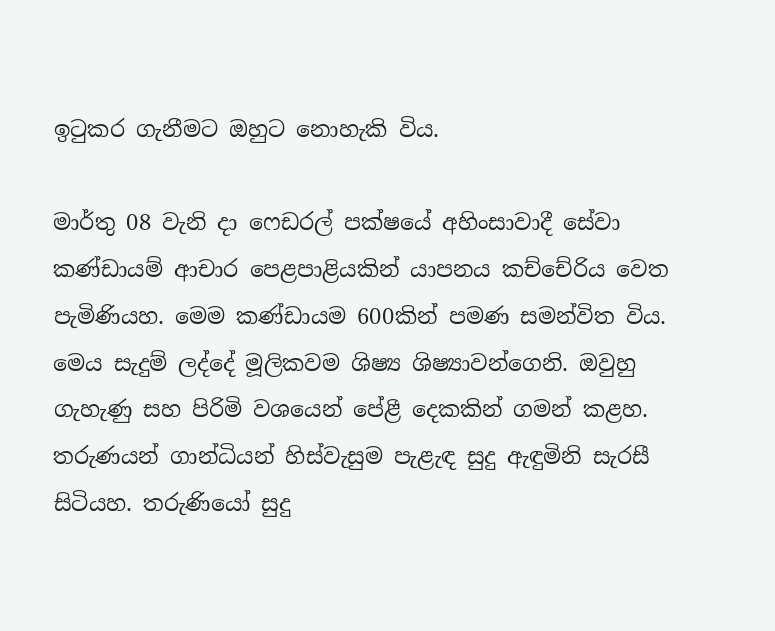ඉටුකර ගැනීමට ඔහුට නොහැකි විය.

මාර්තු 08 වැනි දා ෆෙඩරල් පක්ෂයේ අහිංසාවාදී සේවා කණ්ඩායම් ආචාර පෙළපාළියකින් යාපනය කච්චේරිය වෙත පැමිණියහ. මෙම කණ්ඩායම 600කින් පමණ සමන්විත විය. මෙය සැදුම් ලද්දේ මූලිකවම ශිෂ්‍ය ශිෂ්‍යාවන්ගෙනි. ඔවුහු ගැහැණු සහ පිරිමි වශයෙන් පේළී දෙකකින් ගමන් කළහ. තරුණයන් ගාන්ධියන් හිස්වැසුම පැළැඳ සුදු ඇඳුමිනි සැරසී සිටියහ. තරුණියෝ සුදු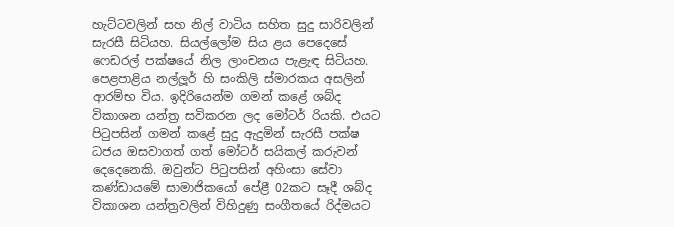හැට්ටවලින් සහ නිල් වාටිය සහිත සුදු සාරිවලින් සැරසී සිටියහ. සියල්ලෝම සිය ළය පෙදෙසේ ෆෙඩරල් පක්ෂයේ නිල ලාංචනය පැළැඳ සිටියහ. පෙළපාළිය නල්ලූර් හි සංකිලි ස්මාරකය අසලින් ආරම්භ විය. ඉදිරියෙන්ම ගමන් කළේ ශබ්ද විකාශන යන්ත්‍ර සවිකරන ලද මෝටර් රියකි. එයට පිටුපසින් ගමන් කළේ සුදු ඇදුමින් සැරසී පක්ෂ ධජය ඔසවාගත් ගත් මෝටර් සයිකල් කරුවන් දෙදෙනෙකි. ඔවුන්ට පිටුපසින් අහිංසා සේවා කණ්ඩායමේ සාමාජිකයෝ පේළී 02කට සෑදී ශබ්ද විකාශන යන්ත්‍රවලින් විහිදුණු සංගීතයේ රිද්මයට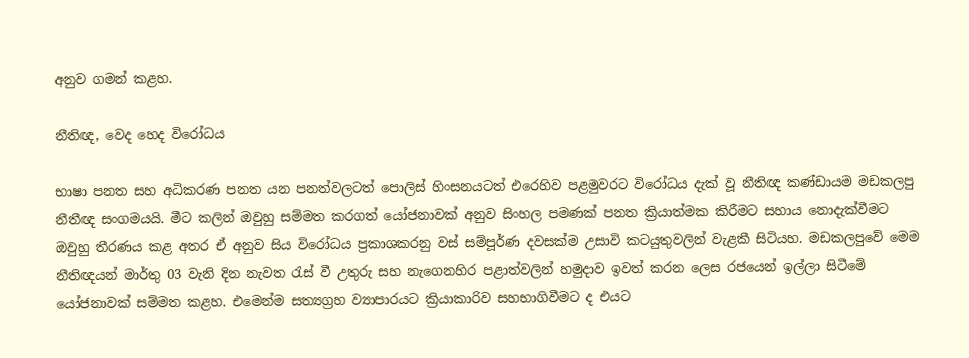අනුව ගමන් කළහ.

නීතිඥ, වෙද හෙද විරෝධය

භාෂා පනත සහ අධිකරණ පනත යන පනත්වලටත් පොලිස් හිංසනයටත් එරෙහිව පළමුවරට විරෝධය දැක් වූ නීතිඥ කණ්ඩායම මඩකලපු නීතීඥ සංගමයයි. මීට කලින් ඔවුහු සම්මත කරගත් යෝජනාවක් අනුව සිංහල පමණක් පනත ක්‍රියාත්මක කිරීමට සහාය නොදැක්වීමට ඔවුහු තීරණය කළ අතර ඒ අනුව සිය විරෝධය ප්‍රකාශකරනු වස් සම්පූර්ණ දවසක්ම උසාවි කටයුතුවලින් වැළකී සිටියහ. මඩකලපුවේ මෙම නීතිඥයන් මාර්තු 03 වැනි දින නැවත රැස් වී උතුරු සහ නැගෙනහිර පළාත්වලින් හමුදාව ඉවත් කරන ලෙස රජයෙන් ඉල්ලා සිටීමේ යෝජනාවක් සම්මත කළහ. එමෙන්ම සත්‍යග්‍රහ ව්‍යාපාරයට ක්‍රියාකාරිව සහභාගිවීමට ද එයට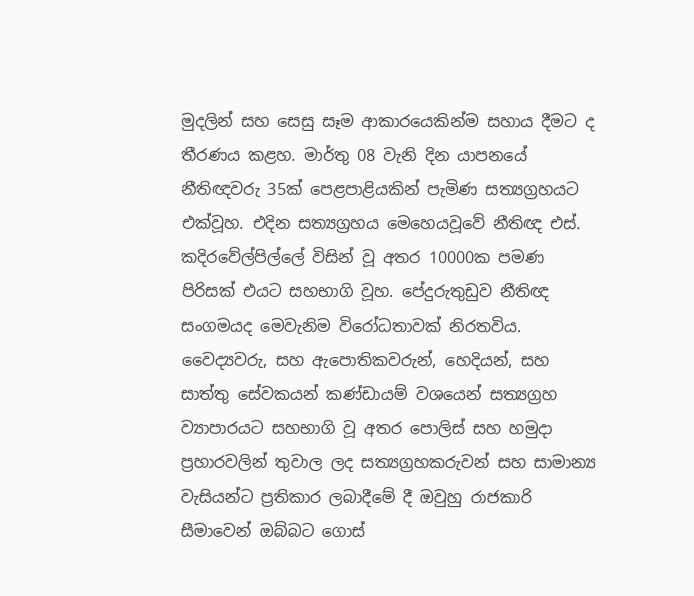මුදලින් සහ සෙසු සෑම ආකාරයෙකින්ම සහාය දීමට ද තීරණය කළහ. මාර්තු 08 වැනි දින යාපනයේ නීතිඥවරු 35ක් පෙළපාළියකින් පැමිණ සත්‍යග්‍රහයට එක්වූහ. එදින සත්‍යග්‍රහය මෙහෙයවූවේ නීතිඥ එස්. කදිරවේල්පිල්ලේ විසින් වූ අතර 10000ක පමණ පිරිසක් එයට සහභාගි වූහ. පේදුරුතුඩුව නීතිඥ සංගමයද මෙවැනිම විරෝධතාවක් නිරතවිය. වෛද්‍යවරු, සහ ඇපොතිකවරුන්, හෙදියන්, සහ සාත්තු සේවකයන් කණ්ඩායම් වශයෙන් සත්‍යග්‍රහ ව්‍යාපාරයට සහභාගි වූ අතර පොලිස් සහ හමුදා ප්‍රහාරවලින් තුවාල ලද සත්‍යග්‍රහකරුවන් සහ සාමාන්‍ය වැසියන්ට ප්‍රතිකාර ලබාදීමේ දී ඔවුහු රාජකාරි සීමාවෙන් ඔබ්බට ගොස්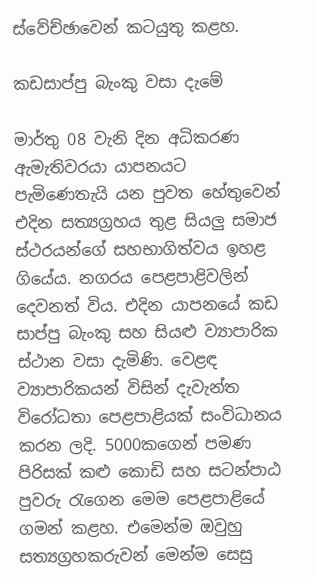ස්වේච්ඡාවෙන් කටයුතු කළහ.

කඩසාප්පු බැංකු වසා දැමේ

මාර්තු 08 වැනි දින අධිකරණ ඇමැතිවරයා යාපනයට පැමිණෙතැයි යන පුවත හේතුවෙන් එදින සත්‍යග්‍රහය තුළ සියලු සමාජ ස්ථරයන්ගේ සහභාගිත්වය ඉහළ ගියේය. නගරය පෙළපාළිවලින් දෙවනත් විය. එදින යාපනයේ කඩ සාප්පු බැංකු සහ සියළු ව්‍යාපාරික ස්ථාන වසා දැමිණි. වෙළඳ ව්‍යාපාරිකයන් විසින් දැවැන්ත විරෝධතා පෙළපාළියක් සංවිධානය කරන ලදි. 5000කගෙන් පමණ පිරිසක් කළු කොඩි සහ සටන්පාඨ පුවරු රැගෙන මෙම පෙළපාළියේ ගමන් කළහ. එමෙන්ම ඔවුහු සත්‍යග්‍රහකරුවන් මෙන්ම සෙසු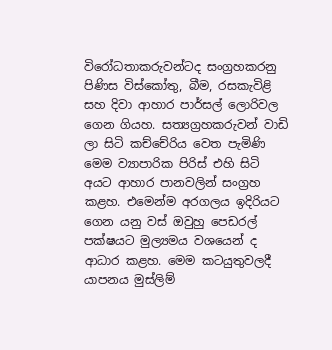විරෝධතාකරුවන්ටද සංග්‍රහකරනු පිණිස විස්කෝතු, බීම, රසකැවිළි සහ දිවා ආහාර පාර්සල් ලොරිවල ගෙන ගියහ. සත්‍යග්‍රහකරුවන් වාඩි ලා සිටි කච්චේරිය වෙත පැමිණි මෙම ව්‍යාපාරික පිරිස් එහි සිටි අයට ආහාර පානවලින් සංග්‍රහ කළහ. එමෙන්ම අරගලය ඉදිරියට ගෙන යනු වස් ඔවුහු පෙඩරල් පක්ෂයට මුල්‍යමය වශයෙන් ද ආධාර කළහ. මෙම කටයුතුවලදී යාපනය මුස්ලිම්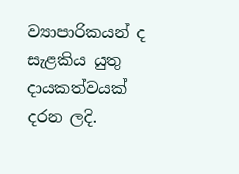ව්‍යාපාරිකයන් ද සැළකිය යුතු දායකත්වයක් දරන ලදි.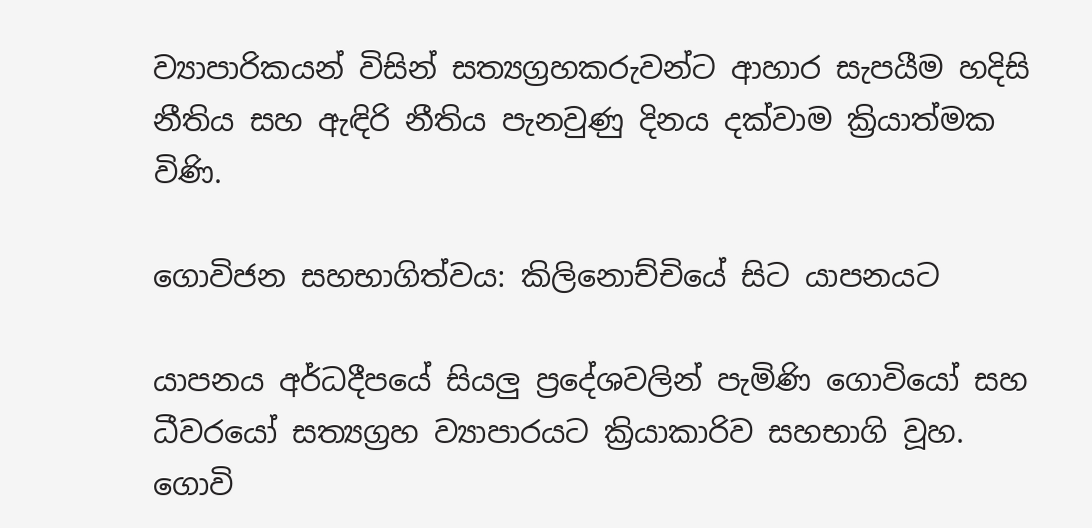ව්‍යාපාරිකයන් විසින් සත්‍යග්‍රහකරුවන්ට ආහාර සැපයීම හදිසි නීතිය සහ ඇඳිරි නීතිය පැනවුණු දිනය දක්වාම ක්‍රියාත්මක විණි.

ගොවිජන සහභාගිත්වය: කිලිනොච්චියේ සිට යාපනයට

යාපනය අර්ධදීපයේ සියලු ප්‍රදේශවලින් පැමිණි ගොවියෝ සහ ධීවරයෝ සත්‍යග්‍රහ ව්‍යාපාරයට ක්‍රියාකාරිව සහභාගි වූහ. ගොවි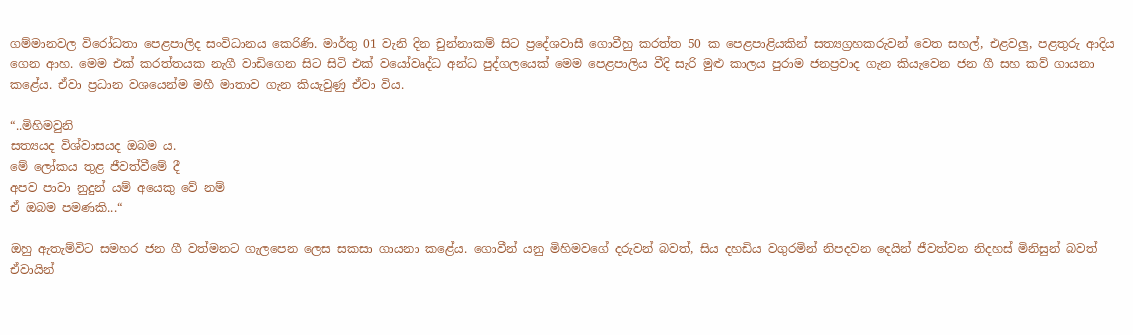ගම්මානවල විරෝධතා පෙළපාලිද සංවිධානය කෙරිණි. මාර්තු 01 වැනි දින චුන්නාකම් සිට ප්‍රදේශවාසී ගොවීහු කරත්ත 50 ක පෙළපාළියකින් සත්‍යග්‍රහකරුවන් වෙත සහල්, එළවලු, පළතුරු ආදිය ගෙන ආහ. මෙම එක් කරත්තයක නැගී වාඩිගෙන සිට සිටි එක් වයෝවෘද්ධ අන්ධ පුද්ගලයෙක් මෙම පෙළපාලිය වීදි සැරි මුළු කාලය පුරාම ජනප්‍රවාද ගැන කියැවෙන ජන ගී සහ කව් ගායනා කළේය. ඒවා ප්‍රධාන වශයෙන්ම මහී මාතාව ගැන කියැවුණු ඒවා විය.

“..මිහිමවුනි
සත්‍යයද විශ්වාසයද ඔබම ය.
මේ ලෝකය තුළ ජීවත්වීමේ දී
අපව පාවා නුදුන් යම් අයෙකු වේ නම්
ඒ ඔබම පමණකි...“

ඔහු ඇතැම්විට සමහර ජන ගී වත්මනට ගැලපෙන ලෙස සකසා ගායනා කළේය. ගොවීන් යනු මිහිමවගේ දරුවන් බවත්, සිය දහඩිය වගුරමින් නිපදවන දෙයින් ජීවත්වන නිදහස් මිනිසුන් බවත් ඒවායින්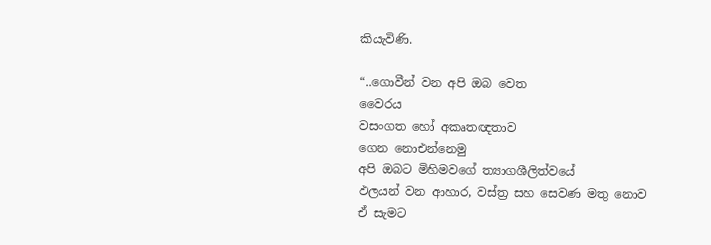කියැවිණි.

“..ගොවීන් වන අපි ඔබ වෙත
වෛරය
වසංගත හෝ අකෘතඥතාව
ගෙන නොඑන්නෙමු
අපි ඔබට මිහිමවගේ ත්‍යාගශීලිත්වයේ
ඵලයන් වන ආහාර, වස්ත්‍ර සහ සෙවණ මතු නොව
ඒ සැමට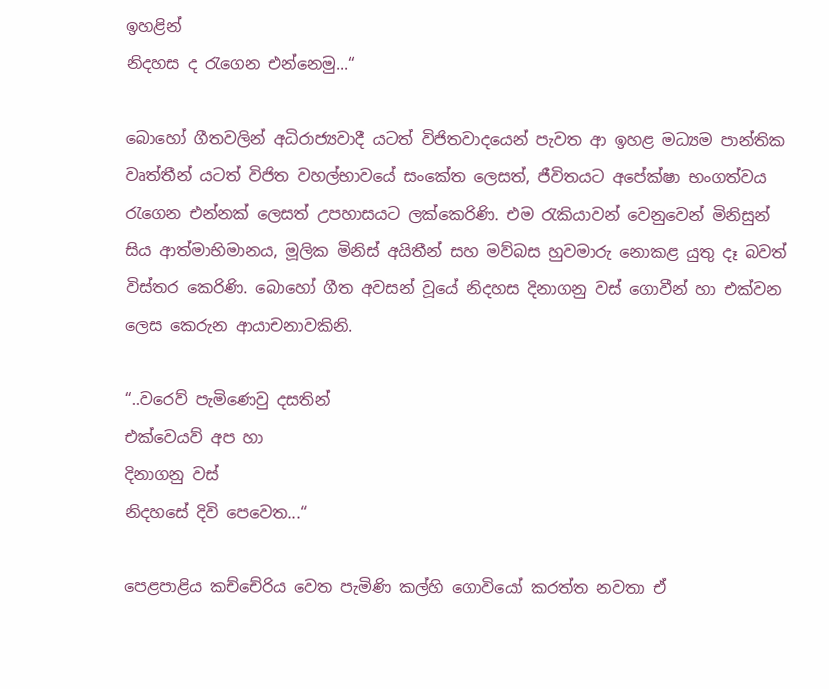ඉහළින්
නිදහස ද රැගෙන එන්නෙමු...“

බොහෝ ගීතවලින් අධිරාජ්‍යවාදී යටත් විජිතවාදයෙන් පැවත ආ ඉහළ මධ්‍යම පාන්තික වෘත්තීන් යටත් විජිත වහල්භාවයේ සංකේත ලෙසත්, ජීවිතයට අපේක්ෂා භංගත්වය රැගෙන එන්නක් ලෙසත් උපහාසයට ලක්කෙරිණි. එම රැකියාවන් වෙනුවෙන් මිනිසුන් සිය ආත්මාභිමානය, මූලික මිනිස් අයිතීන් සහ මව්බස හුවමාරු නොකළ යුතු දෑ බවත් විස්තර කෙරිණි. බොහෝ ගීත අවසන් වූයේ නිදහස දිනාගනු වස් ගොවීන් හා එක්වන ලෙස කෙරුන ආයාචනාවකිනි.

“..වරෙව් පැමිණෙවු දසතින්
එක්වෙයව් අප හා
දිනාගනු වස්
නිදහසේ දිවි පෙවෙත...“

පෙළපාළිය කච්චේරිය වෙත පැමිණි කල්හි ගොවියෝ කරත්ත නවතා ඒ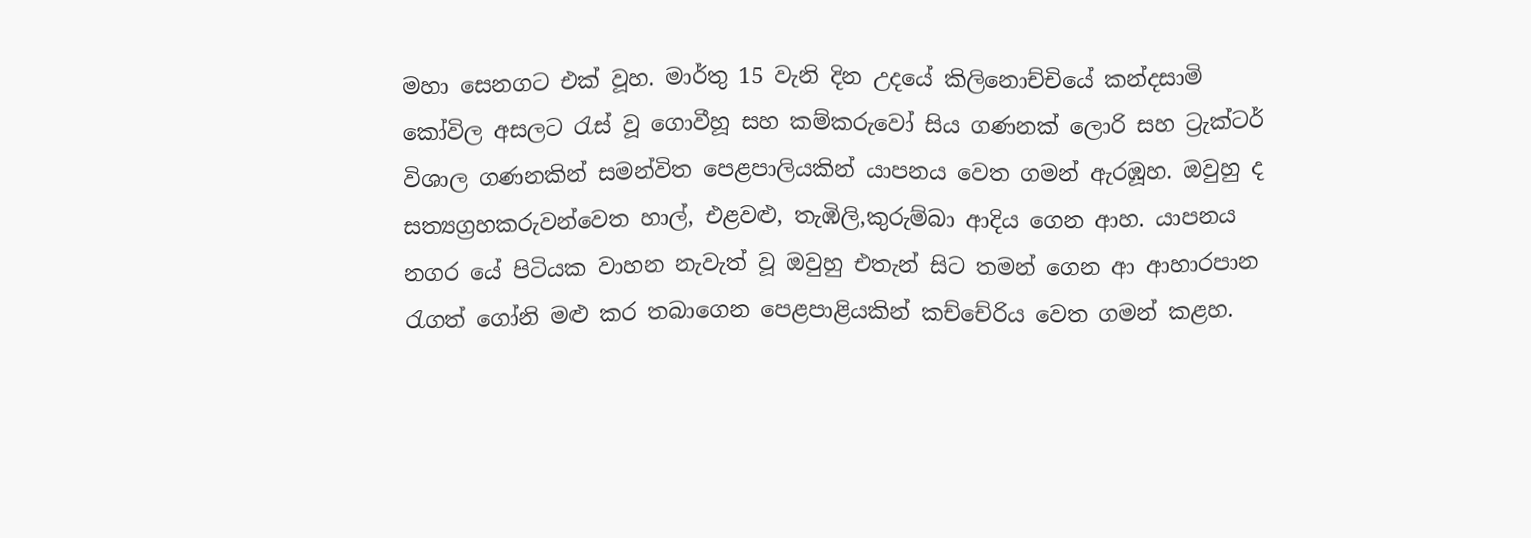මහා සෙනගට එක් වූහ. මාර්තු 15 වැනි දින උදයේ කිලිනොච්චියේ කන්දසාමි කෝවිල අසලට රැස් වූ ගොවීහූ සහ කම්කරුවෝ සිය ගණනක් ලොරි සහ ට්‍රැක්ටර් විශාල ගණනකින් සමන්විත පෙළපාලියකින් යාපනය වෙත ගමන් ඇරඹූහ. ඔවුහු ද සත්‍යග්‍රහකරුවන්වෙත හාල්, එළවළු, තැඹිලි,කුරුම්බා ආදිය ගෙන ආහ. යාපනය නගර යේ පිටියක වාහන නැවැත් වූ ඔවුහු එතැන් සිට තමන් ගෙන ආ ආහාරපාන රැගත් ගෝනි මළු කර තබාගෙන පෙළපාළියකින් කච්චේරිය වෙත ගමන් කළහ.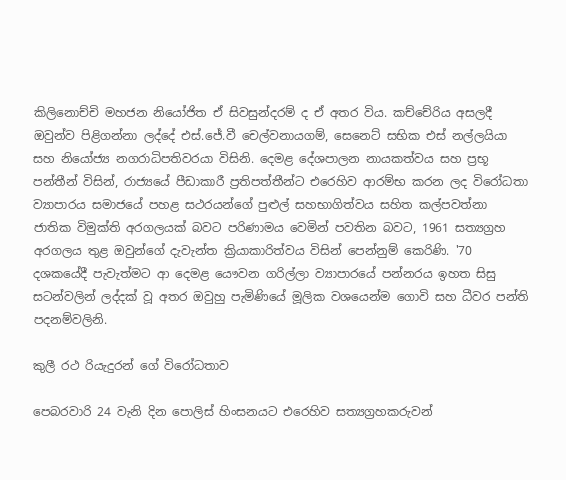කිලිනොච්චි මහජන නියෝජිත ඒ සිවසුන්දරම් ද ඒ අතර විය. කච්චේරිය අසලදී ඔවුන්ව පිළිගන්නා ලද්දේ එස්.ජේ.වී චෙල්වනායගම්, සෙනෙට් සභික එස් නල්ලයියා සහ නියෝජ්‍ය නගරාධිපතිවරයා විසිනි. දෙමළ දේශපාලන නායකත්වය සහ ප්‍රභූ පන්තීන් විසින්, රාජ්‍යයේ පීඩාකාරී ප්‍රතිපත්තීන්ට එරෙහිව ආරම්භ කරන ලද විරෝධතා ව්‍යාපාරය සමාජයේ පහළ සථරයන්ගේ පුළුල් සහභාගිත්වය සහිත කල්පවත්නා ජාතික විමුක්ති අරගලයක් බවට පරිණාමය වෙමින් පවතින බවට, 1961 සත්‍යග්‍රහ අරගලය තුළ ඔවුන්ගේ දැවැන්ත ක්‍රියාකාරිත්වය විසින් පෙන්නුම් කෙරිණි. '70 දශකයේදී පැවැත්මට ආ දෙමළ යෞවන ගරිල්ලා ව්‍යාපාරයේ පන්නරය ඉහත සිසු සටන්වලින් ලද්දක් වූ අතර ඔවුහු පැමිණියේ මූලික වශයෙන්ම ගොවි සහ ධීවර පන්ති පදනම්වලිනි.

කුලී රථ රියැදුරන් ගේ විරෝධතාව

පෙබරවාරි 24 වැනි දින පොලිස් හිංසනයට එරෙහිව සත්‍යග්‍රහකරුවන්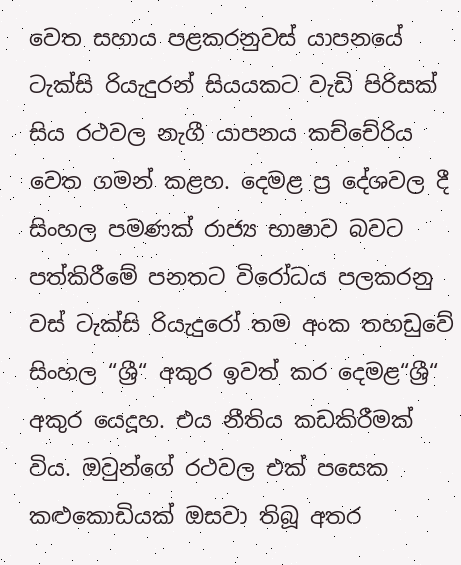වෙත සහාය පළකරනුවස් යාපනයේ ටැක්සි රියැදුරන් සියයකට වැඩි පිරිසක් සිය රථවල නැගී යාපනය කච්චේරිය වෙත ගමන් කළහ. දෙමළ ප්‍ර දේශවල දී සිංහල පමණක් රාජ්‍ය භාෂාව බවට පත්කිරීමේ පනතට විරෝධය පලකරනු වස් ටැක්සි රියැදුරෝ තම අංක තහඩුවේ සිංහල “ශ්‍රී“ අකුර ඉවත් කර දෙමළ“ශ්‍රී“ අකුර යෙදූහ. එය නීතිය කඩකිරීමක් විය. ඔවුන්ගේ රථවල එක් පසෙක කළුකොඩියක් ඔසවා තිබූ අතර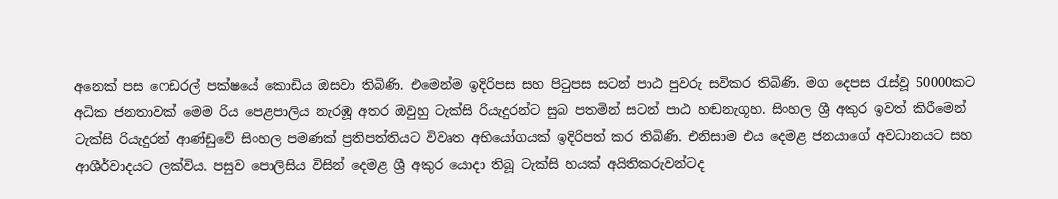අනෙක් පස ෆෙඩරල් පක්ෂයේ කොඩිය ඔසවා තිබිණි. එමෙන්ම ඉදිරිපස සහ පිටුපස සටන් පාඨ පුවරු සවිකර තිබිණි. මග දෙපස රැස්වූ 50000කට අධික ජනතාවක් මෙම රිය පෙළපාලිය නැරඹූ අතර ඔවුහු ටැක්සි රියැදුරන්ට සුබ පතමින් සටන් පාඨ හඬනැගූහ. සිංහල ශ්‍රී අකුර ඉවත් කිරීමෙන් ටැක්සි රියැදුරන් ආණ්ඩුවේ සිංහල පමණක් ප්‍රතිපත්තියට විවෘත අභියෝගයක් ඉදිරිපත් කර තිබිණි. එනිසාම එය දෙමළ ජනයාගේ අවධානයට සහ ආශීර්වාදයට ලක්විය. පසුව පොලිසිය විසින් දෙමළ ශ්‍රී අකුර යොදා තිබූ ටැක්සි හයක් අයිතිකරුවන්ටද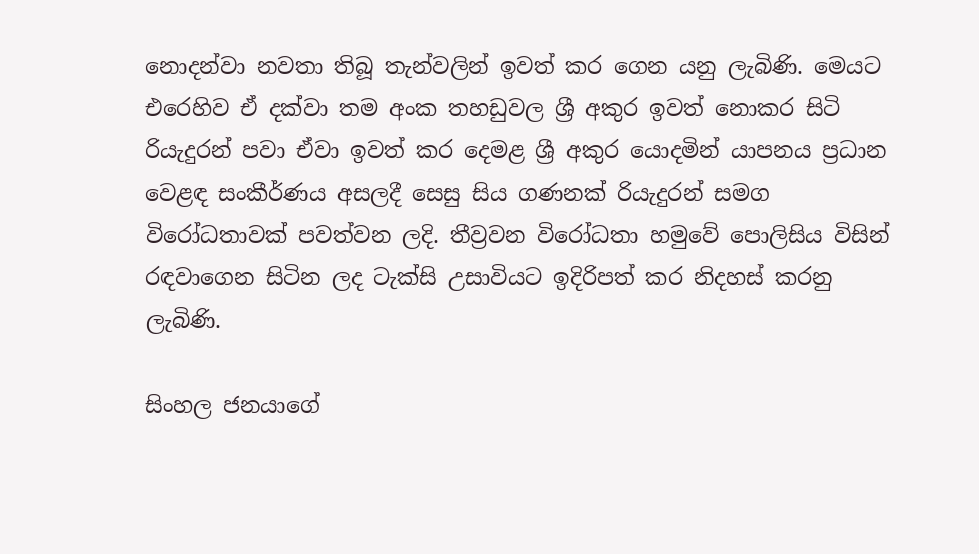නොදන්වා නවතා තිබූ තැන්වලින් ඉවත් කර ගෙන යනු ලැබිණි. මෙයට එරෙහිව ඒ දක්වා තම අංක තහඩුවල ශ්‍රී අකුර ඉවත් නොකර සිටි රියැදුරන් පවා ඒවා ඉවත් කර දෙමළ ශ්‍රී අකුර යොදමින් යාපනය ප්‍රධාන වෙළඳ සංකීර්ණය අසලදී සෙසු සිය ගණනක් රියැදුරන් සමග විරෝධතාවක් පවත්වන ලදි. තීව්‍රවන විරෝධතා හමුවේ පොලිසිය විසින් රඳවාගෙන සිටින ලද ටැක්සි උසාවියට ඉදිරිපත් කර නිදහස් කරනු ලැබිණි.

සිංහල ජනයාගේ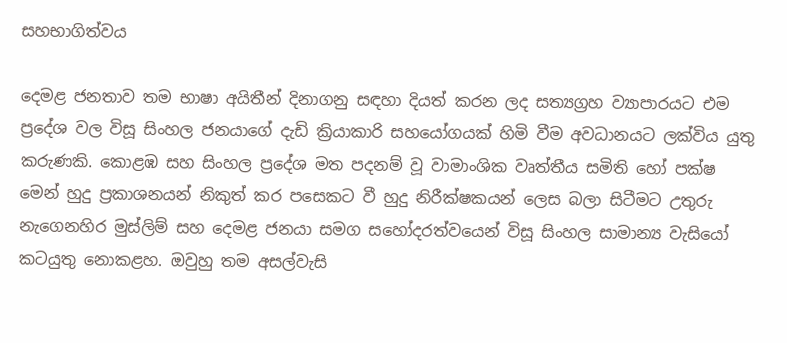සහභාගිත්වය

දෙමළ ජනතාව තම භාෂා අයිතීන් දිනාගනු සඳහා දියත් කරන ලද සත්‍යග්‍රහ ව්‍යාපාරයට එම ප්‍රදේශ වල විසූ සිංහල ජනයාගේ දැඩි ක්‍රියාකාරි සහයෝගයක් හිමි වීම අවධානයට ලක්විය යුතු කරුණකි. කොළඹ සහ සිංහල ප්‍රදේශ මත පදනම් වූ වාමාංශික වෘත්තීය සමිති හෝ පක්ෂ මෙන් හුදු ප්‍රකාශනයන් නිකුත් කර පසෙකට වී හුදු නිරීක්ෂකයන් ලෙස බලා සිටීමට උතුරු නැගෙනහිර මුස්ලිම් සහ දෙමළ ජනයා සමග සහෝදරත්වයෙන් විසූ සිංහල සාමාන්‍ය වැසියෝ කටයුතු නොකළහ. ඔවුහු තම අසල්වැසි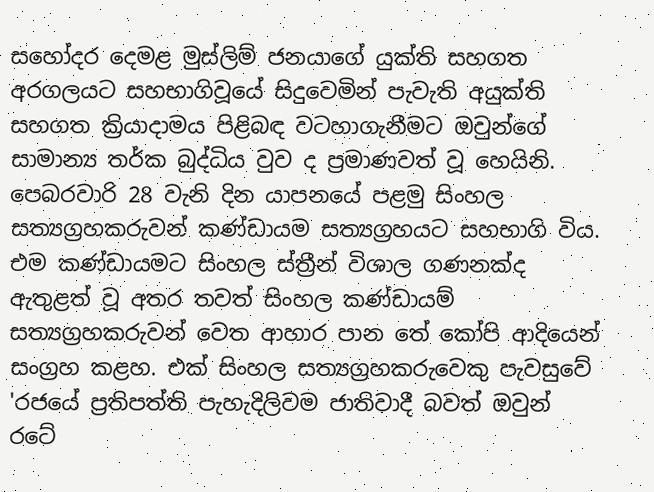සහෝදර දෙමළ මුස්ලිම් ජනයාගේ යුක්ති සහගත අරගලයට සහභාගිවූයේ සිදුවෙමින් පැවැති අයුක්ති සහගත ක්‍රියාදාමය පිළිබඳ වටහාගැනීමට ඔවුන්ගේ සාමාන්‍ය තර්ක බුද්ධිය වුව ද ප්‍රමාණවත් වූ හෙයිනි. පෙබරවාරි 28 වැනි දින යාපනයේ පළමු සිංහල සත්‍යග්‍රහකරුවන් කණ්ඩායම සත්‍යග්‍රහයට සහභාගි විය. එම කණ්ඩායමට සිංහල ස්ත්‍රීන් විශාල ගණනක්ද ඇතුළත් වූ අතර තවත් සිංහල කණ්ඩායම් සත්‍යග්‍රහකරුවන් වෙත ආහාර පාන තේ කෝපි ආදියෙන් සංග්‍රහ කළහ. එක් සිංහල සත්‍යග්‍රහකරුවෙකු පැවසුවේ 'රජයේ ප්‍රතිපත්ති පැහැදිලිවම ජාතිවාදී බවත් ඔවුන් රටේ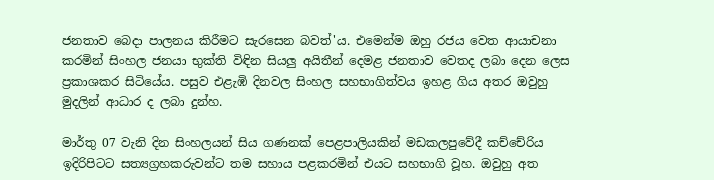ජනතාව බෙදා පාලනය කිරීමට සැරසෙන බවත්'ය. එමෙන්ම ඔහු රජය වෙත ආයාචනා කරමින් සිංහල ජනයා භුක්ති විඳින සියලු අයිතීන් දෙමළ ජනතාව වෙතද ලබා දෙන ලෙස ප්‍රකාශකර සිටියේය. පසුව එළැඹි දිනවල සිංහල සහභාගිත්වය ඉහළ ගිය අතර ඔවුහු මුදලින් ආධාර ද ලබා දුන්හ.

මාර්තු 07 වැනි දින සිංහලයන් සිය ගණනක් පෙළපාලියකින් මඩකලපුවේදී කච්චේරිය ඉදිරිපිටට සත්‍යග්‍රහකරුවන්ට තම සහාය පළකරමින් එයට සහභාගි වූහ. ඔවුහු අත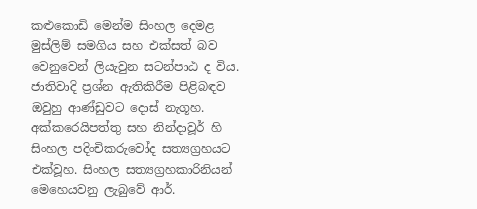කළුකොඩි මෙන්ම සිංහල දෙමළ මුස්ලිම් සමගිය සහ එක්සත් බව වෙනුවෙන් ලියැවුන සටන්පාඨ ද විය. ජාතිවාදි ප්‍රශ්න ඇතිකිරීම පිළිබඳව ඔවුහු ආණ්ඩුවට දොස් නැගූහ. අක්කරෙයිපත්තු සහ නින්දාවූර් හි සිංහල පදිංචිකරුවෝද සත්‍යග්‍රහයට එක්වූහ. සිංහල සත්‍යග්‍රහකාරිනියන් මෙහෙයවනු ලැබුවේ ආර්.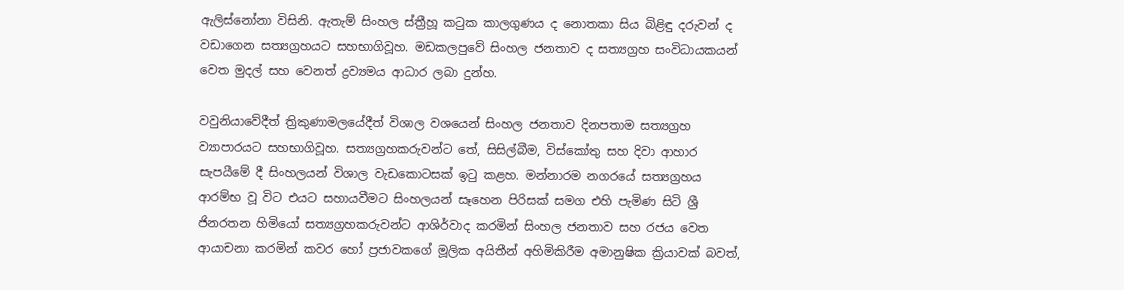ඇලිස්නෝනා විසිනි. ඇතැම් සිංහල ස්ත්‍රීහූ කටුක කාලගුණය ද නොතකා සිය බිළිඳු දරුවන් ද වඩාගෙන සත්‍යග්‍රහයට සහභාගිවූහ. මඩකලපුවේ සිංහල ජනතාව ද සත්‍යග්‍රහ සංවිධායකයන් වෙත මුදල් සහ වෙනත් ද්‍රව්‍යමය ආධාර ලබා දුන්හ.

වවුනියාවේදීත් ත්‍රිකුණාමලයේදීත් විශාල වශයෙන් සිංහල ජනතාව දිනපතාම සත්‍යග්‍රහ ව්‍යාපාරයට සහභාගිවූහ. සත්‍යග්‍රහකරුවන්ට තේ, සිසිල්බීම, විස්කෝතු සහ දිවා ආහාර සැපයීමේ දී සිංහලයන් විශාල වැඩකොටසක් ඉටු කළහ. මන්නාරම නගරයේ සත්‍යග්‍රහය ආරම්භ වූ විට එයට සහායවීමට සිංහලයන් සෑහෙන පිරිසක් සමග එහි පැමිණ සිටි ශ්‍රී ජිනරතන හිමියෝ සත්‍යග්‍රහකරුවන්ට ආශිර්වාද කරමින් සිංහල ජනතාව සහ රජය වෙත ආයාචනා කරමින් කවර හෝ ප්‍රජාවකගේ මූලික අයිතීන් අහිමිකිරීම අමානුෂික ක්‍රියාවක් බවත්,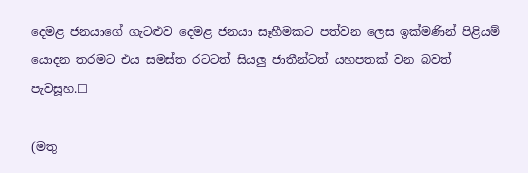දෙමළ ජනයාගේ ගැටළුව දෙමළ ජනයා සෑහීමකට පත්වන ලෙස ඉක්මණින් පිළියම් යොදන තරමට එය සමස්ත රටටත් සියලු ජාතීන්ටත් යහපතක් වන බවත් පැවසූහ.☐

(මතු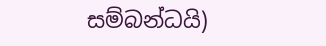සම්බන්ධයි)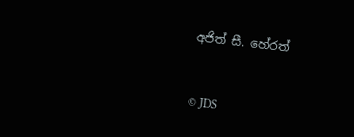අජිත් සී. හේරත්


© JDS